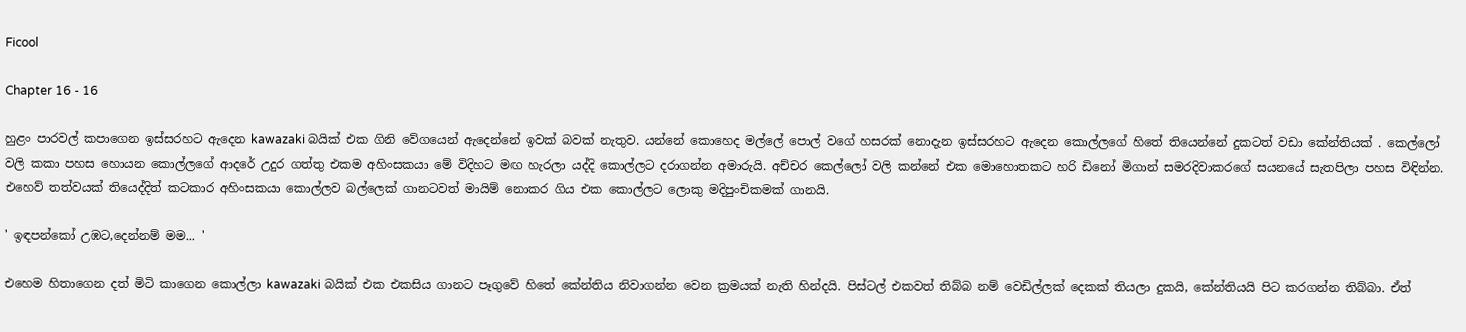Ficool

Chapter 16 - 16

හුළං පාරවල් කපාගෙන ඉස්සරහට ඇදෙන kawazaki බයික් එක ගිනි වේගයෙන් ඇදෙන්නේ ඉවක් බවක් නැතුව. යන්නේ කොහෙද මල්ලේ පොල් වගේ හසරක් නොදැන ඉස්සරහට ඇදෙන කොල්ලගේ හිතේ තියෙන්නේ දුකටත් වඩා කේන්තියක් . කෙල්ලෝ වලි කකා පහස හොයන කොල්ලගේ ආදරේ උදුර ගත්තු එකම අහිංසකයා මේ විදිහට මඟ හැරලා යද්දි කොල්ලට දරාගන්න අමාරුයි. අච්චර කෙල්ලෝ වලි කන්නේ එක මොහොතකට හරි ඩිනෝ මිගාන් සමරදිවාකරගේ සයනයේ සැතපිලා පහස විඳින්න. එහෙව් තත්වයක් තියෙද්දිත් කටකාර අහිංසකයා කොල්ලව බල්ලෙක් ගානටවත් මායිම් නොකර ගිය එක කොල්ලට ලොකු මදිපුංචිකමක් ගානයි.

' ඉඳපන්කෝ උඹට,දෙන්නම් මම... '

එහෙම හිතාගෙන දත් මිටි කාගෙන කොල්ලා kawazaki බයික් එක එකසිය ගානට පෑගුවේ හිතේ කේන්තිය නිවාගන්න වෙන ක්‍රමයක් නැති හින්දයි. පිස්ටල් එකවත් තිබ්බ නම් වෙඩිල්ලක් දෙකක් තියලා දුකයි, කේන්තියයි පිට කරගන්න තිබ්බා. ඒත්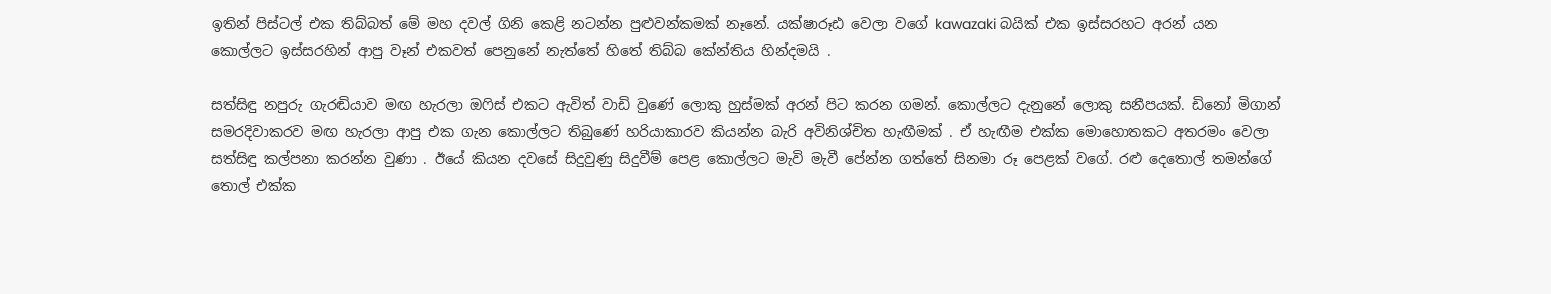ඉතින් පිස්ටල් එක තිබ්බත් මේ මහ දවල් ගිනි කෙළි නටන්න පුළුවන්කමක් නෑනේ. යක්ෂාරූඪ වෙලා වගේ kawazaki බයික් එක ඉස්සරහට අරන් යන කොල්ලට ඉස්සරහින් ආපු වෑන් එකවත් පෙනුනේ නැත්තේ හිතේ තිබ්බ කේන්තිය හින්දමයි .

සත්සිඳු නපුරු ගැරඬියාව මඟ හැරලා ඔෆිස් එකට ඇවිත් වාඩි වුණේ ලොකු හුස්මක් අරන් පිට කරන ගමන්. කොල්ලට දැනුනේ ලොකු සනීපයක්. ඩිනෝ මිගාන් සමරදිවාකරව මඟ හැරලා ආපු එක ගැන කොල්ලට තිබුණේ හරියාකාරව කියන්න බැරි අවිනිශ්චිත හැඟීමක් . ඒ හැඟීම එක්ක මොහොතකට අතරමං වෙලා සත්සිඳු කල්පනා කරන්න වුණා . ඊයේ කියන දවසේ සිදුවුණු සිදුවීම් පෙළ කොල්ලට මැවි මැවී පේන්න ගත්තේ සිනමා රූ පෙළක් වගේ. රළු දෙතොල් තමන්ගේ තොල් එක්ක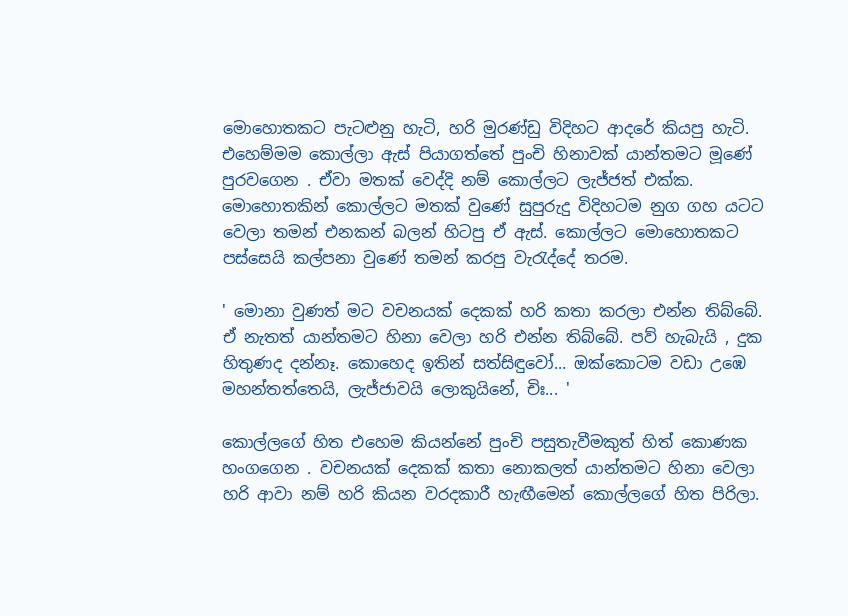මොහොතකට පැටළුනු හැටි, හරි මුරණ්ඩු විදිහට ආදරේ කියපු හැටි. එහෙම්මම කොල්ලා ඇස් පියාගත්තේ පුංචි හිනාවක් යාන්තමට මූණේ පුරවගෙන . ඒවා මතක් වෙද්දි නම් කොල්ලට ලැජ්ජත් එක්ක. මොහොතකින් කොල්ලට මතක් වුණේ සුපුරුදු විදිහටම නුග ගහ යටට වෙලා තමන් එනකන් බලන් හිටපු ඒ ඇස්. කොල්ලට මොහොතකට පස්සෙයි කල්පනා වුණේ තමන් කරපු වැරැද්දේ තරම.

' මොනා වුණත් මට වචනයක් දෙකක් හරි කතා කරලා එන්න තිබ්බේ. ඒ නැතත් යාන්තමට හිනා වෙලා හරි එන්න තිබ්බේ. පව් හැබැයි , දුක හිතුණද දන්නෑ. කොහෙද ඉතින් සත්සිඳුවෝ... ඔක්කොටම වඩා උඹෙ මහන්තත්තෙයි, ලැජ්ජාවයි ලොකුයිනේ, චිඃ... '

කොල්ලගේ හිත එහෙම කියන්නේ පුංචි පසුතැවීමකුත් හිත් කොණක හංගගෙන . වචනයක් දෙකක් කතා නොකලත් යාන්තමට හිනා වෙලා හරි ආවා නම් හරි කියන වරදකාරී හැඟීමෙන් කොල්ලගේ හිත පිරිලා.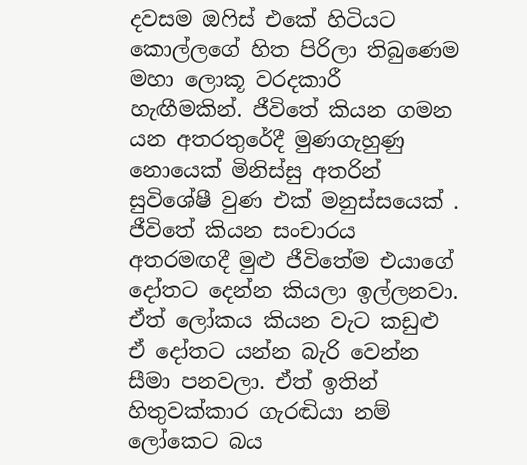දවසම ඔෆිස් එකේ හිටියට කොල්ලගේ හිත පිරිලා තිබුණෙම මහා ලොකූ වරදකාරී හැඟීමකින්. ජීවිතේ කියන ගමන යන අතරතුරේදී මුණගැහුණු නොයෙක් මිනිස්සු අතරින් සුවිශේෂී වුණ එක් මනුස්සයෙක් . ජීවිතේ කියන සංචාරය අතරමඟදී මුළු ජීවිතේම එයාගේ දෝතට දෙන්න කියලා ඉල්ලනවා. ඒත් ලෝකය කියන වැට කඩුළු ඒ දෝතට යන්න බැරි වෙන්න සීමා පනවලා. ඒත් ඉතින් හිතුවක්කාර ගැරඬියා නම් ලෝකෙට බය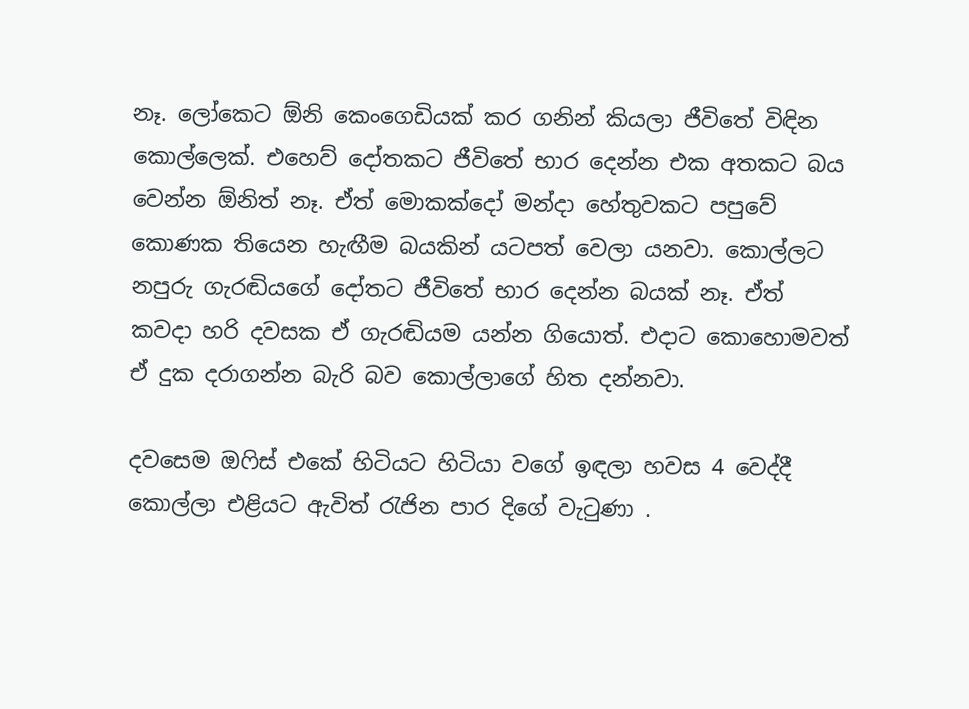නෑ. ලෝකෙට ඕනි කෙංගෙඩියක් කර ගනින් කියලා ජීවිතේ විඳින කොල්ලෙක්. එහෙව් දෝතකට ජීවිතේ භාර දෙන්න එක අතකට බය වෙන්න ඕනිත් නෑ. ඒත් මොකක්දෝ මන්දා හේතුවකට පපුවේ කොණක තියෙන හැඟීම බයකින් යටපත් වෙලා යනවා. කොල්ලට නපුරු ගැරඬියගේ දෝතට ජීවිතේ භාර දෙන්න බයක් නෑ. ඒත් කවදා හරි දවසක ඒ ගැරඬියම යන්න ගියොත්. එදාට කොහොමවත් ඒ දුක දරාගන්න බැරි බව කොල්ලාගේ හිත දන්නවා.

දවසෙම ඔෆිස් එකේ හිටියට හිටියා වගේ ඉඳලා හවස 4 වෙද්දී කොල්ලා එළියට ඇවිත් රැජින පාර දිගේ වැටුණා .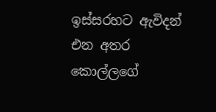ඉස්සරහට ඇවිදන් එන අතර කොල්ලගේ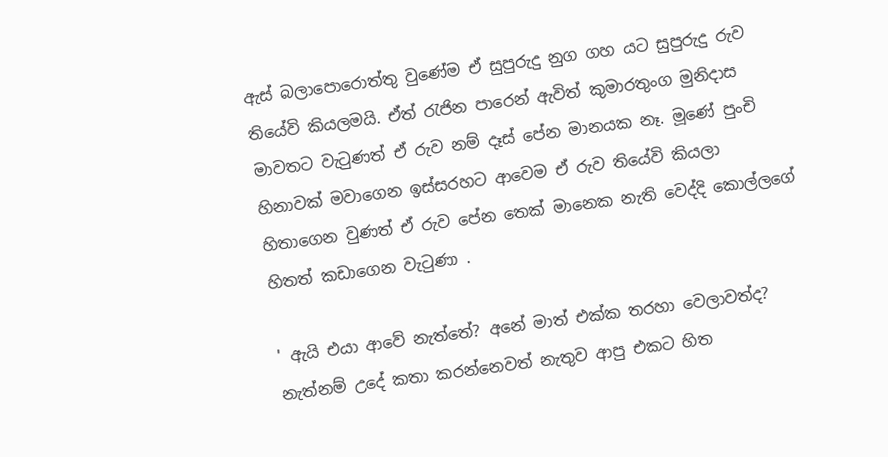ඇස් බලාපොරොත්තු වුණේම ඒ සුපුරුදු නුග ගහ යට සුපුරුදු රුව තියේවි කියලමයි. ඒත් රැජින පාරෙන් ඇවිත් කුමාරතුංග මුනිදාස මාවතට වැටුණත් ඒ රුව නම් දෑස් පේන මානයක නෑ. මූණේ පුංචි හිනාවක් මවාගෙන ඉස්සරහට ආවෙම ඒ රුව තියේවි කියලා හිතාගෙන වුණත් ඒ රුව පේන තෙක් මානෙක නැති වෙද්දි කොල්ලගේ හිතත් කඩාගෙන වැටුණා .

' ඇයි එයා ආවේ නැත්තේ? අනේ මාත් එක්ක තරහා වෙලාවත්ද? නැත්නම් උදේ කතා කරන්නෙවත් නැතුව ආපු එකට හිත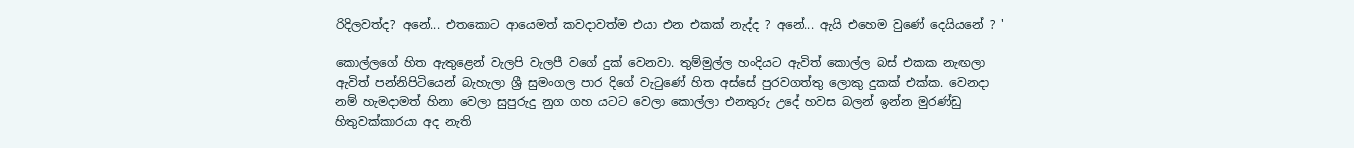රිදිලවත්ද? අනේ... එතකොට ආයෙමත් කවදාවත්ම එයා එන එකක් නැද්ද ? අනේ... ඇයි එහෙම වුණේ දෙයියනේ ? '

කොල්ලගේ හිත ඇතුළෙන් වැලපි වැලපී වගේ දුක් වෙනවා. තුම්මුල්ල හංදියට ඇවිත් කොල්ල බස් එකක නැඟලා ඇවිත් පන්නිපිටියෙන් බැහැලා ශ්‍රී සුමංගල පාර දිගේ වැටුණේ හිත අස්සේ පුරවගත්තු ලොකු දුකක් එක්ක. වෙනදා නම් හැමදාමත් හිනා වෙලා සුපුරුදු නුග ගහ යටට වෙලා කොල්ලා එනතුරු උදේ හවස බලන් ඉන්න මුරණ්ඩු හිතුවක්කාරයා අද නැති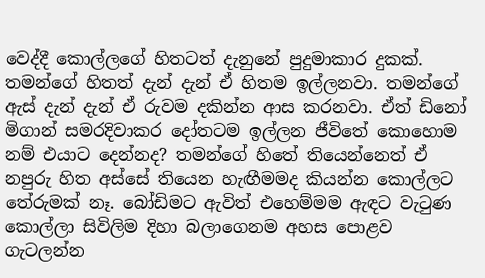වෙද්දී කොල්ලගේ හිතටත් දැනුනේ පුදුමාකාර දුකක්. තමන්ගේ හිතත් දැන් දැන් ඒ හිතම ඉල්ලනවා. තමන්ගේ ඇස් දැන් දැන් ඒ රුවම දකින්න ආස කරනවා. ඒත් ඩිනෝ මිගාන් සමරදිවාකර දෝතටම ඉල්ලන ජීවිතේ කොහොම නම් එයාට දෙන්නද? තමන්ගේ හිතේ තියෙන්නෙත් ඒ නපුරු හිත අස්සේ තියෙන හැඟීමමද කියන්න කොල්ලට තේරුමක් නෑ. බෝඩිමට ඇවිත් එහෙම්මම ඇඳට වැටුණ කොල්ලා සිවිලිම දිහා බලාගෙනම අහස පොළව ගැටලන්න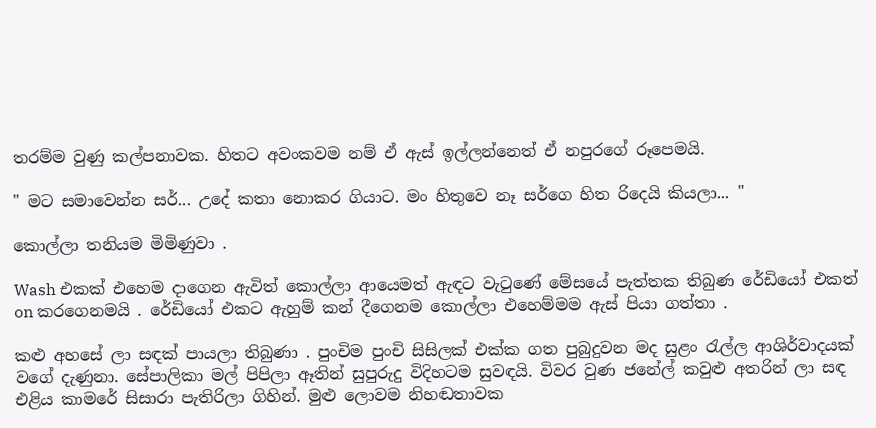තරම්ම වුණු කල්පනාවක. හිතට අවංකවම නම් ඒ ඇස් ඉල්ලන්නෙත් ඒ නපුරගේ රූපෙමයි.

" මට සමාවෙන්න සර්... උදේ කතා නොකර ගියාට. මං හිතුවෙ නෑ සර්ගෙ හිත රිදෙයි කියලා... "

කොල්ලා තනියම මිමිණුවා .

Wash එකක් එහෙම දාගෙන ඇවිත් කොල්ලා ආයෙමත් ඇඳට වැටුණේ මේසයේ පැත්තක තිබුණ රේඩියෝ එකත් on කරගෙනමයි . රේඩියෝ එකට ඇහුම් කන් දීගෙනම කොල්ලා එහෙම්මම ඇස් පියා ගත්තා .

කළු අහසේ ලා සඳක් පායලා තිබුණා . පුංචිම පුංචි සිසිලක් එක්ක ගත පුබුදුවන මද සුළං රැල්ල ආශිර්වාදයක් වගේ දැණුනා. සේපාලිකා මල් පිපිලා ඈතින් සුපුරුදු විදිහටම සුවඳයි. විවර වුණ ජනේල් කවුළු අතරින් ලා සඳ එළිය කාමරේ සිසාරා පැතිරිලා ගිහින්. මුළු ලොවම නිහඬතාවක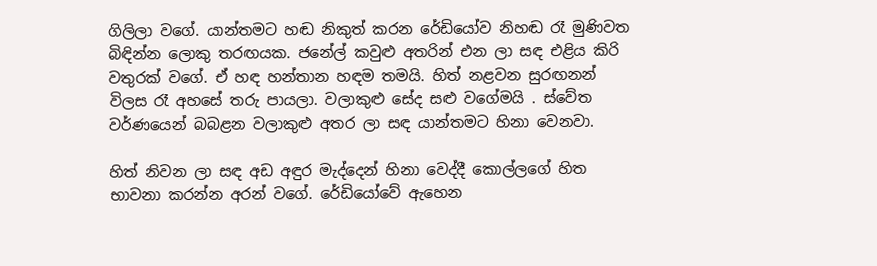ගිලිලා වගේ. යාන්තමට හඬ නිකුත් කරන රේඩියෝව නිහඬ රෑ මුණිවත බිඳින්න ලොකු තරඟයක. ජනේල් කවුළු අතරින් එන ලා සඳ එළිය කිරි වතුරක් වගේ. ඒ හඳ හන්තාන හඳම තමයි. හිත් නළවන සුරඟනන් විලස රෑ අහසේ තරු පායලා. වලාකුළු සේද සළු වගේමයි . ස්වේත වර්ණයෙන් බබළන වලාකුළු අතර ලා සඳ යාන්තමට හිනා වෙනවා.

හිත් නිවන ලා සඳ අඩ අඳුර මැද්දෙන් හිනා වෙද්දී කොල්ලගේ හිත භාවනා කරන්න අරන් වගේ. රේඩියෝවේ ඇහෙන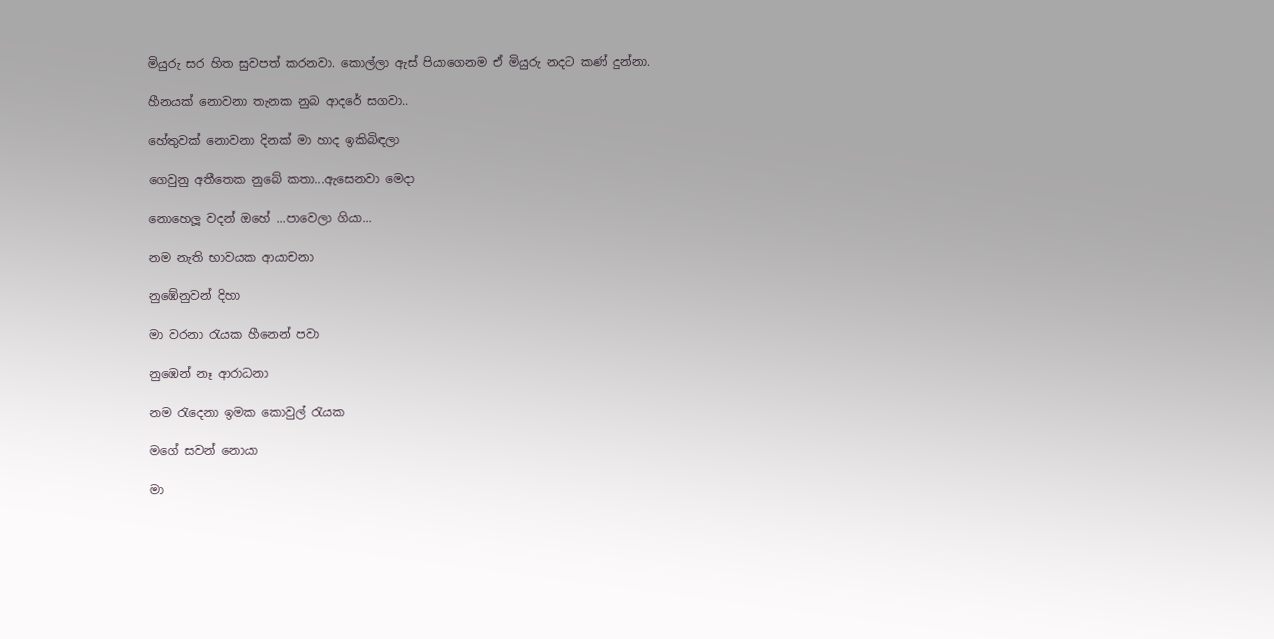මියුරු සර හිත සුවපත් කරනවා. කොල්ලා ඇස් පියාගෙනම ඒ මියුරු නදට කණ් දුන්නා.

හීනයක් නොවනා තැනක නුබ ආදරේ සගවා..

හේතුවක් නොවනා දිනක් මා හාද ඉකිබිඳලා

ගෙවුනු අතීතෙක නුබේ කතා...ඇසෙනවා මෙදා

නොහෙලූ වදන් ඔහේ ...පාවෙලා ගියා...

නම නැති භාවයක ආයාචනා

නුඹේනුවන් දිහා

මා වරනා රැයක හීනෙන් පවා

නුඹෙන් නෑ ආරාධනා

නම රැදෙනා ඉමක කොවුල් රැයක

මගේ සවන් නොයා

මා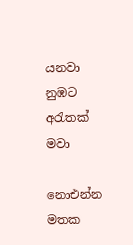යනවා නුඹට අරැතක් මවා

නොඑන්න මතක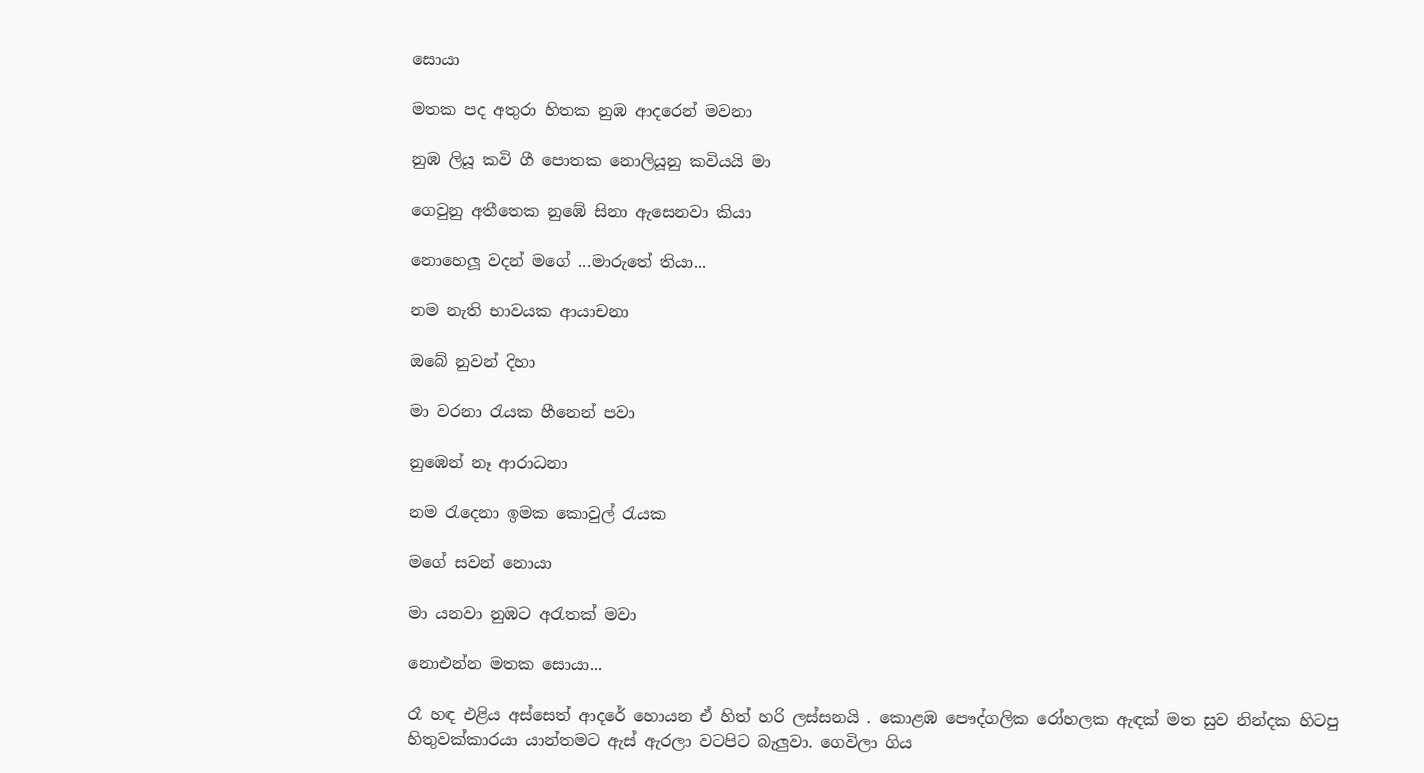සොයා

මතක පද අතුරා හිතක නුඹ ආදරෙන් මවනා

නුඹ ලියූ කවි ගී පොතක නොලියූනු කවියයි මා

ගෙවුනු අතීතෙක නුඹේ සිනා ඇසෙනවා කියා

නොහෙලූ වදන් මගේ ...මාරුතේ තියා...

නම නැති භාවයක ආයාචනා

ඔබේ නුවන් දිහා

මා වරනා රැයක හීනෙන් පවා

නුඹෙන් නෑ ආරාධනා

නම රැදෙනා ඉමක කොවුල් රැයක

මගේ සවන් නොයා

මා යනවා නුඹට අරැතක් මවා

නොඑන්න මතක සොයා...

රෑ හඳ එළිය අස්සෙත් ආදරේ හොයන ඒ හිත් හරි ලස්සනයි . කොළඹ පෞද්ගලික රෝහලක ඇඳක් මත සුව නින්දක හිටපු හිතුවක්කාරයා යාන්තමට ඇස් ඇරලා වටපිට බැලුවා. ගෙවිලා ගිය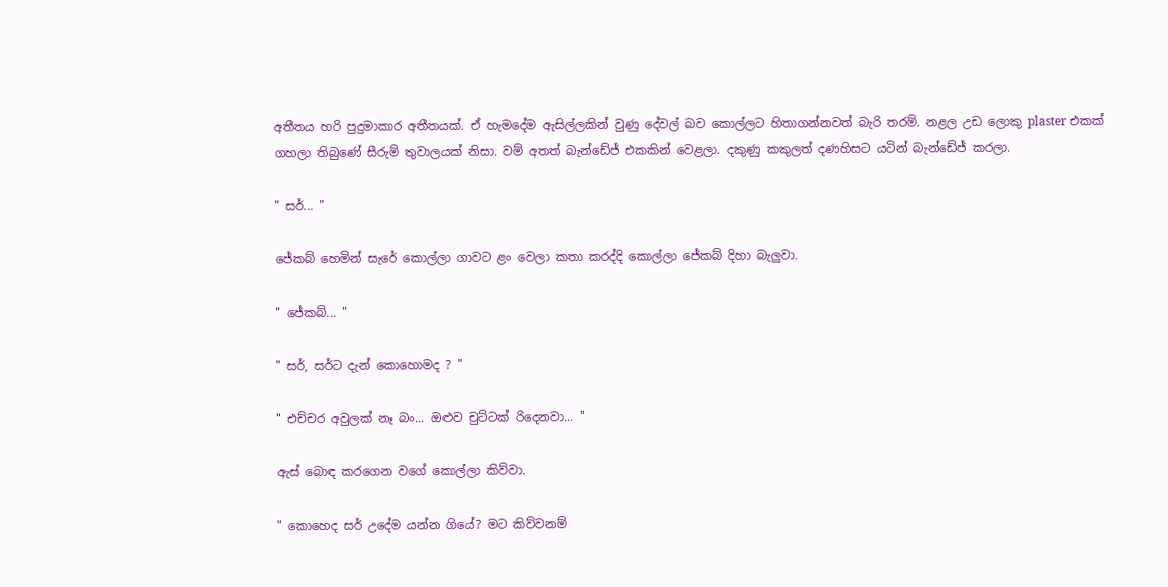අතීතය හරි පුදුමාකාර අතීතයක්. ඒ හැමදේම ඇසිල්ලකින් වුණු දේවල් බව කොල්ලට හිතාගන්නවත් බැරි තරම්. නළල උඩ ලොකු plaster එකක් ගහලා තිබුණේ සීරුම් තුවාලයක් නිසා. වම් අතත් බැන්ඩේජ් එකකින් වෙළලා. දකුණු කකුලත් දණහිසට යටින් බැන්ඩේජ් කරලා.

" සර්... "

ජේකබ් හෙමින් සැරේ කොල්ලා ගාවට ළං වෙලා කතා කරද්දි කොල්ලා ජේකබ් දිහා බැලුවා.

" ජේකබ්... "

" සර්, සර්ට දැන් කොහොමද ? "

" එච්චර අවුලක් නෑ බං... ඔළුව චුට්ටක් රිදෙනවා... "

ඇස් බොඳ කරගෙන වගේ කොල්ලා කිව්වා.

" කොහෙද සර් උදේම යන්න ගියේ? මට කිව්වනම්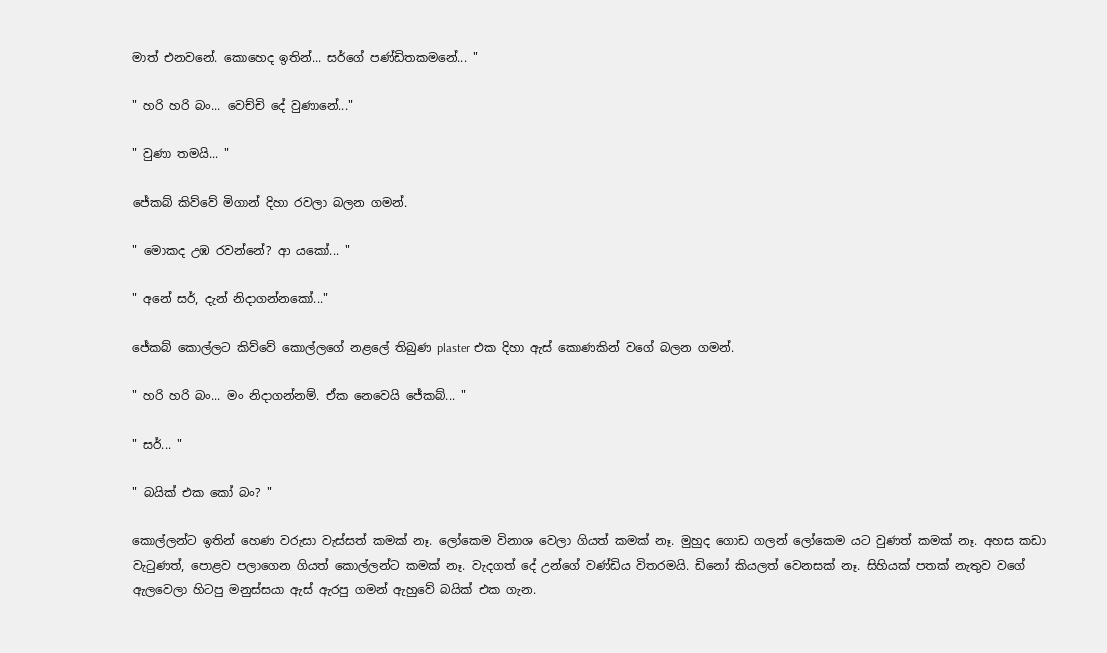මාත් එනවනේ. කොහෙද ඉතින්... සර්ගේ පණ්ඩිතකමනේ... "

" හරි හරි බං... වෙච්චි දේ වුණානේ..."

" වුණා තමයි... "

ජේකබ් කිව්වේ මිගාන් දිහා රවලා බලන ගමන්.

" මොකද උඹ රවන්නේ? ආ යකෝ... "

" අනේ සර්, දැන් නිදාගන්නකෝ..."

ජේකබ් කොල්ලට කිව්වේ කොල්ලගේ නළලේ තිබුණ plaster එක දිහා ඇස් කොණකින් වගේ බලන ගමන්.

" හරි හරි බං... මං නිදාගන්නම්. ඒක නෙවෙයි ජේකබ්... "

" සර්... "

" බයික් එක කෝ බං? "

කොල්ලන්ට ඉතින් හෙණ වරුසා වැස්සත් කමක් නෑ. ලෝකෙම විනාශ වෙලා ගියත් කමක් නෑ. මුහුද ගොඩ ගලන් ලෝකෙම යට වුණත් කමක් නෑ. අහස කඩා වැටුණත්, පොළව පලාගෙන ගියත් කොල්ලන්ට කමක් නෑ. වැදගත් දේ උන්ගේ වණ්ඩිය විතරමයි. ඩිනෝ කියලත් වෙනසක් නෑ. සිහියක් පතක් නැතුව වගේ ඇලවෙලා හිටපු මනුස්සයා ඇස් ඇරපු ගමන් ඇහුවේ බයික් එක ගැන.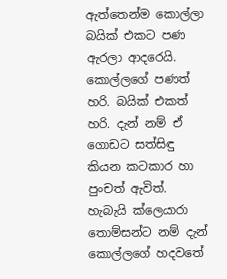ඇත්තෙන්ම කොල්ලා බයික් එකට පණ ඇරලා ආදරෙයි. කොල්ලගේ පණත් හරි. බයික් එකත් හරි. දැන් නම් ඒ ගොඩට සත්සිඳු කියන කටකාර හා පුංචත් ඇවිත්. හැබැයි ක්ලෙයාරා තොම්සන්ට නම් දැන් කොල්ලගේ හදවතේ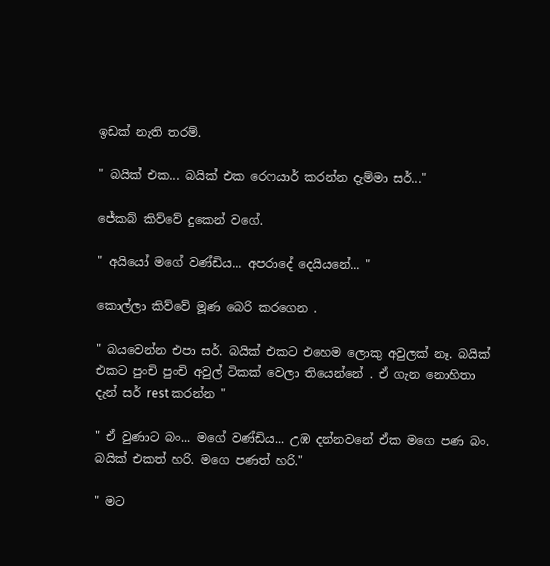ඉඩක් නැති තරම්.

" බයික් එක... බයික් එක රෙෆයාර් කරන්න දැම්මා සර්..."

ජේකබ් කිව්වේ දුකෙන් වගේ.

" අයියෝ මගේ වණ්ඩිය... අපරාදේ දෙයියනේ... "

කොල්ලා කිව්වේ මූණ බෙරි කරගෙන .

" බයවෙන්න එපා සර්. බයික් එකට එහෙම ලොකු අවුලක් නෑ. බයික් එකට පුංචි පුංචි අවුල් ටිකක් වෙලා තියෙන්නේ . ඒ ගැන නොහිතා දැන් සර් rest කරන්න "

" ඒ වුණාට බං... මගේ වණ්ඩිය... උඹ දන්නවනේ ඒක මගෙ පණ බං. බයික් එකත් හරි. මගෙ පණත් හරි."

" මට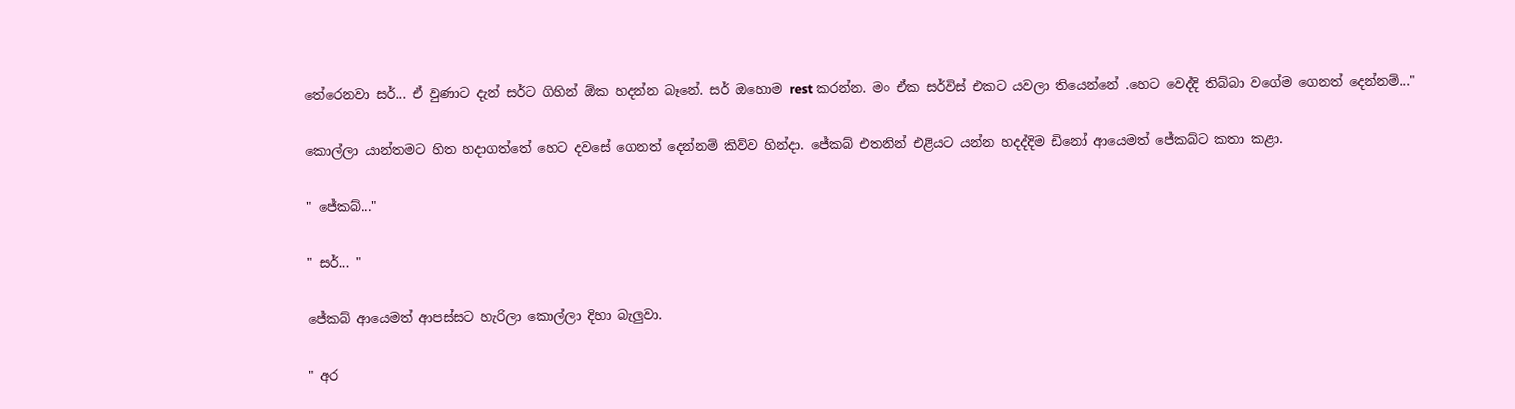තේරෙනවා සර්... ඒ වුණාට දැන් සර්ට ගිහින් ඕක හදන්න බෑනේ. සර් ඔහොම rest කරන්න. මං ඒක සර්විස් එකට යවලා තියෙන්නේ .හෙට වෙද්දි තිබ්බා වගේම ගෙනත් දෙන්නම්..."

කොල්ලා යාන්තමට හිත හදාගත්තේ හෙට දවසේ ගෙනත් දෙන්නම් කිව්ව හින්දා. ජේකබ් එතනින් එළියට යන්න හදද්දිම ඩිනෝ ආයෙමත් ජේකබ්ට කතා කළා.

" ජේකබ්..."

" සර්... "

ජේකබ් ආයෙමත් ආපස්සට හැරිලා කොල්ලා දිහා බැලුවා.

" අර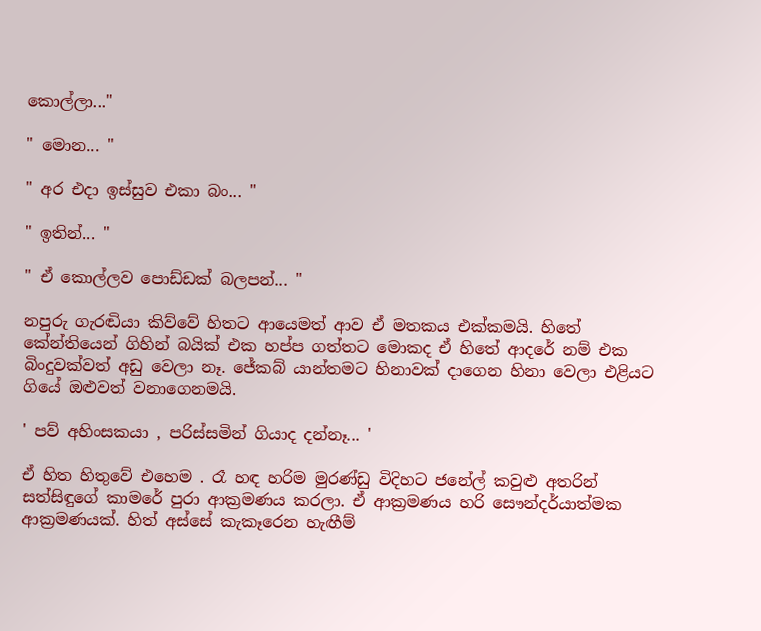කොල්ලා..."

" මොන... "

" අර එදා ඉස්සුව එකා බං... "

" ඉතින්... "

" ඒ කොල්ලව පොඩ්ඩක් බලපන්... "

නපුරු ගැරඬියා කිව්වේ හිතට ආයෙමත් ආව ඒ මතකය එක්කමයි. හිතේ කේන්තියෙන් ගිහින් බයික් එක හප්ප ගත්තට මොකද ඒ හිතේ ආදරේ නම් එක බිංදුවක්වත් අඩු වෙලා නෑ. ජේකබ් යාන්තමට හිනාවක් දාගෙන හිනා වෙලා එළියට ගියේ ඔළුවත් වනාගෙනමයි.

' පව් අහිංසකයා , පරිස්සමින් ගියාද දන්නෑ... '

ඒ හිත හිතුවේ එහෙම . රෑ හඳ හරිම මුරණ්ඩු විදිහට ජනේල් කවුළු අතරින් සත්සිඳුගේ කාමරේ පුරා ආක්‍රමණය කරලා. ඒ ආක්‍රමණය හරි සෞන්දර්යාත්මක ආක්‍රමණයක්. හිත් අස්සේ කැකෑරෙන හැඟීම්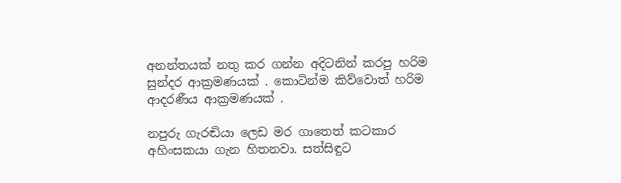අනන්තයක් නතු කර ගන්න අදිටනින් කරපු හරිම සුන්දර ආක්‍රමණයක් . කොටින්ම කිව්වොත් හරිම ආදරණීය ආක්‍රමණයක් .

නපුරු ගැරඬියා ලෙඩ මර ගාතෙත් කටකාර අහිංසකයා ගැන හිතනවා. සත්සිඳුට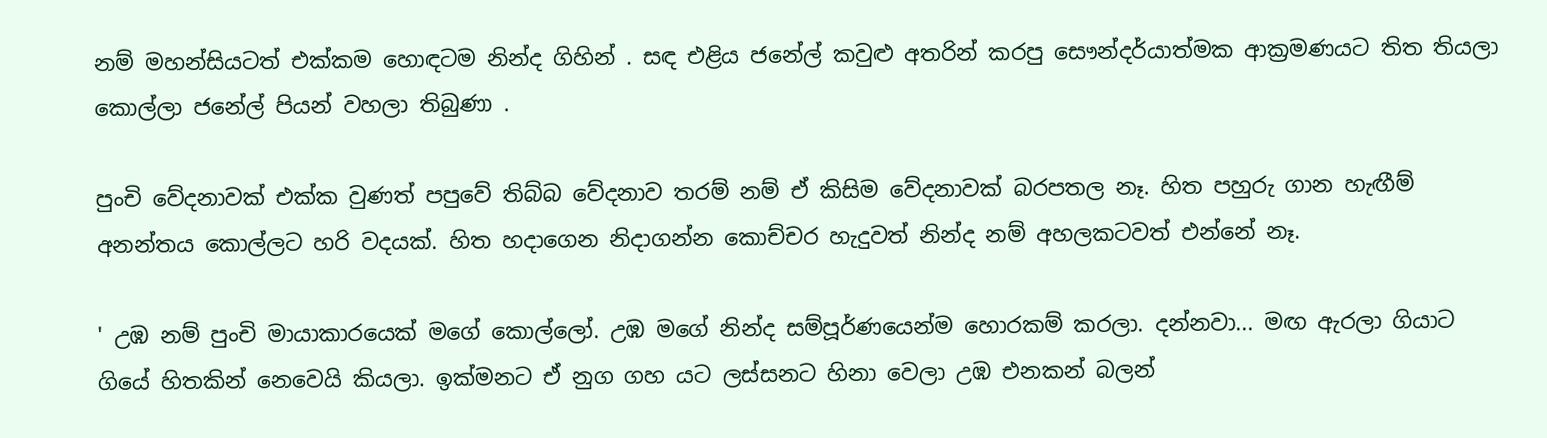නම් මහන්සියටත් එක්කම හොඳටම නින්ද ගිහින් . සඳ එළිය ජනේල් කවුළු අතරින් කරපු සෞන්දර්යාත්මක ආක්‍රමණයට තිත තියලා කොල්ලා ජනේල් පියන් වහලා තිබුණා .

පුංචි වේදනාවක් එක්ක වුණත් පපුවේ තිබ්බ වේදනාව තරම් නම් ඒ කිසිම වේදනාවක් බරපතල නෑ. හිත පහුරු ගාන හැඟීම් අනන්තය කොල්ලට හරි වදයක්. හිත හදාගෙන නිදාගන්න කොච්චර හැදුවත් නින්ද නම් අහලකටවත් එන්නේ නෑ.

' උඹ නම් පුංචි මායාකාරයෙක් මගේ කොල්ලෝ. උඹ මගේ නින්ද සම්පූර්ණයෙන්ම හොරකම් කරලා. දන්නවා... මඟ ඇරලා ගියාට ගියේ හිතකින් නෙවෙයි කියලා. ඉක්මනට ඒ නුග ගහ යට ලස්සනට හිනා වෙලා උඹ එනකන් බලන්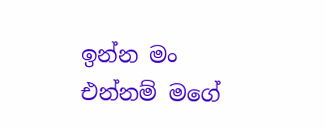ඉන්න මං එන්නම් මගේ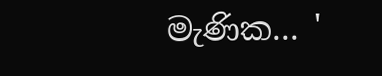මැණික... '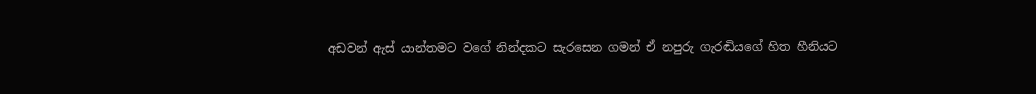අඩවන් ඇස් යාන්තමට වගේ නින්දකට සැරසෙන ගමන් ඒ නපුරු ගැරඬියගේ හිත හීනියට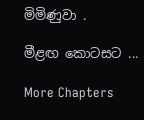මිමිණුවා .

මීළඟ කොටසට ...

More Chapters